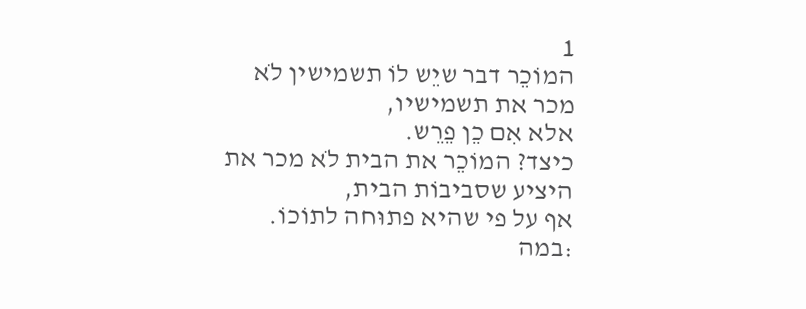1
המוֹכֵר דבר שיֵש לוֹ תשמישין לֹא מכר את תשמישיו,
אלא אִם כֵן פֵרֵש.
כיצד? המוֹכֵר את הבית לֹא מכר את היציע שסביבוֹת הבית,
אף על פי שהיא פתוּחה לתוֹכוֹ.
:במה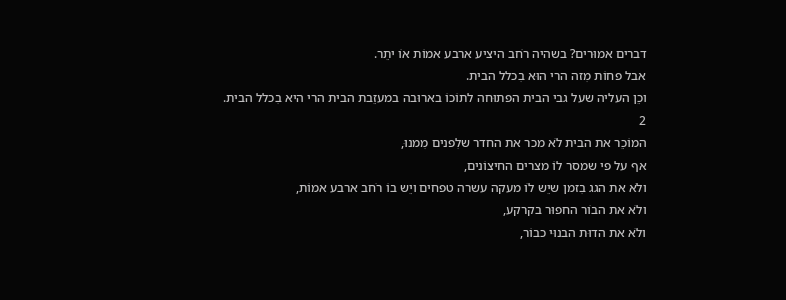דברים אמוּרים? בשהיה רֹחב היציע ארבע אמוֹת אוֹ יתֵר.
אבל פחוֹת מִזה הרי הוּא בִכלל הבית.
וכֵן העליה שעל גבי הבית הפתוּחה לתוֹכוֹ בארוּבה במעזֵבת הבית הרי היא בִכלל הבית.
2
המוֹכֵר את הבית לֹא מכר את החדר שלִפנים מִמנוּ,
אף על פי שמסר לוֹ מצרים החיצוֹנים,
ולֹא את הגג בִזמן שיֵש לוֹ מעקה עשרה טפחים ויֵש בוֹ רֹחב ארבע אמוֹת,
ולֹא את הבוֹר החפוּר בקרקע,
ולֹא את הדוּת הבנוּי כבוֹר,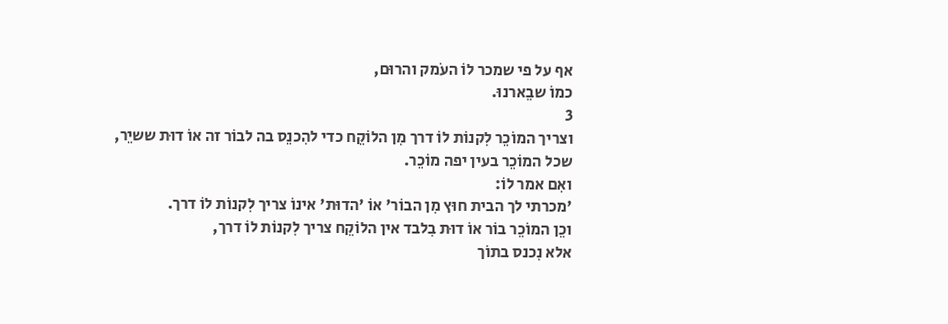אף על פי שמכר לוֹ העֹמק והרוּם,
כמוֹ שבֵארנוּ.
3
וצריך המוֹכֵר לִקנוֹת לוֹ דרך מִן הלוֹקֵח כדי להִכנֵס בה לבוֹר זה אוֹ דוּת ששיֵר,
שכל המוֹכֵר בעין יפה מוֹכֵר.
ואִם אמר לוֹ:
'מכרתי לך הבית חוּץ מִן הבוֹר' אוֹ 'הדוּת' אינוֹ צריך לִקנוֹת לוֹ דרך.
וכֵן המוֹכֵר בוֹר אוֹ דוּת בִלבד אין הלוֹקֵח צריך לִקנוֹת לוֹ דרך,
אלא נִכנס בתוֹך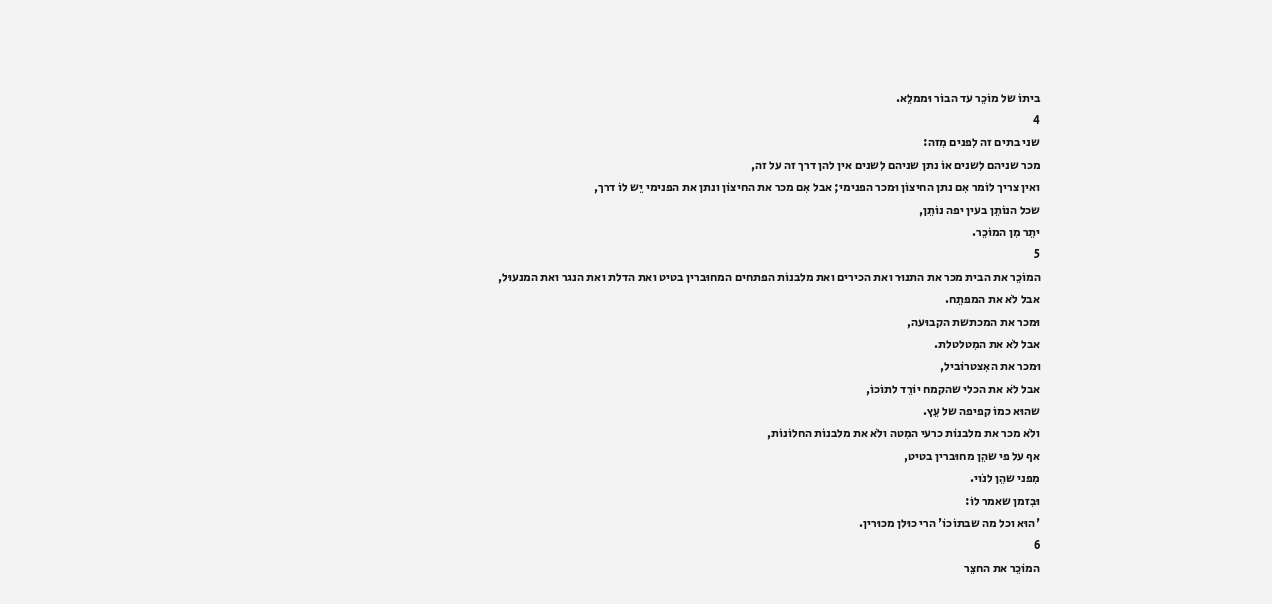ביתוֹ של מוֹכֵר עד הבוֹר וּממלֵא.
4
שני בתים זה לִפנים מִזה:
מכר שניהם לִשנים אוֹ נתן שניהם לִשנים אין להן דרך זה על זה,
ואין צריך לוֹמר אִם נתן החיצוֹן וּמכר הפנימי; אבל אִם מכר את החיצוֹן ונתן את הפנימי יֵש לוֹ דרך,
שכל הנוֹתֵן בעין יפה נוֹתֵן,
יתֵר מִן המוֹכֵר.
5
המוֹכֵר את הבית מכר את התנוּר ואת הכירים ואת מלבנוֹת הפתחים המחוּברין בטיט ואת הדלת ואת הנגר ואת המנעוּל,
אבל לֹא את המפתֵח.
וּמכר את המכתשת הקבוּעה,
אבל לֹא את המִטלטלת.
וּמכר את האִצטרוֹביל,
אבל לֹא את הכלי שהקמח יוֹרֵד לתוֹכוֹ,
שהוּא כמוֹ קפיפה של עֵץ.
ולֹא מכר את מלבנוֹת כרעי המִטה ולֹא את מלבנוֹת החלוֹנוֹת,
אף על פי שהֵן מחוּברין בטיט,
מִפני שהֵן לנֹוי.
וּבִזמן שאמר לוֹ:
'הוּא וכל מה שבתוֹכוֹ' הרי כוּלן מכוּרין.
6
המוֹכֵר את החצֵר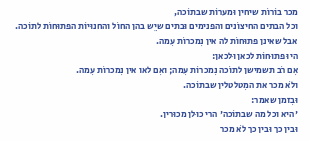מכר בוֹרוֹת שיחין וּמערוֹת שבתוֹכה,
וכל הבתים החיצוֹנים והפנימים וּבתים שיֵש בהן החוֹל והחנוּיוֹת הפתוּחוֹת לתוֹכה.
אבל שאינן פתוּחוֹת לה אין נִמכרוֹת עִמה.
היוּ פתוּחוֹת לכאן וּלכאן:
אִם רֹב תשמישן לתוֹכה נִמכרוֹת עִמה; ואִם לאו אין נִמכרוֹת עִמה.
ולֹא מכר את המִטלטלין שבתוֹכה.
וּבִזמן שאמר:
'היא וכל מה שבתוֹכה' הרי כוּלן מכוּרין.
וּבין כך וּבין כך לֹא מכר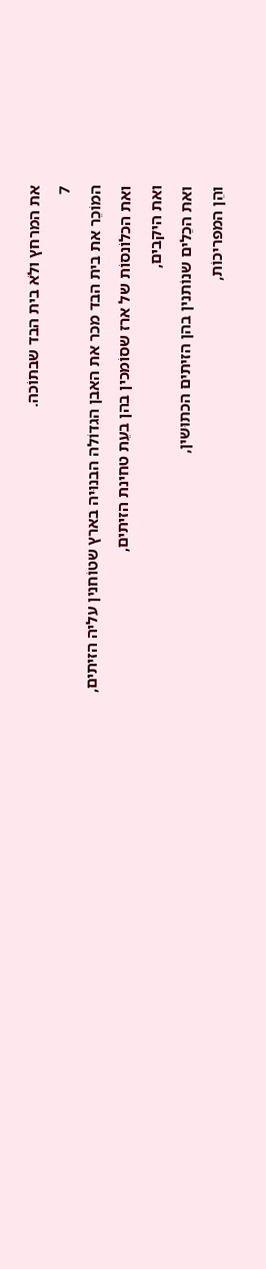את המרחץ ולֹא בית הבד שבתוֹכה.
7
המוֹכֵר את בית הבד מכר את האבן הגדוֹלה הבנוּיה בארץ שטוֹחנין עליה הזיתים,
ואת הכלוֹנסוֹת של ארז שסוֹמכין בהן בעֵת טחינת הזיתים,
ואת היקבים,
ואת הכֵלים שנוֹתנין בהן הזיתים הכתוּשין,
והֵן המפריכוֹת,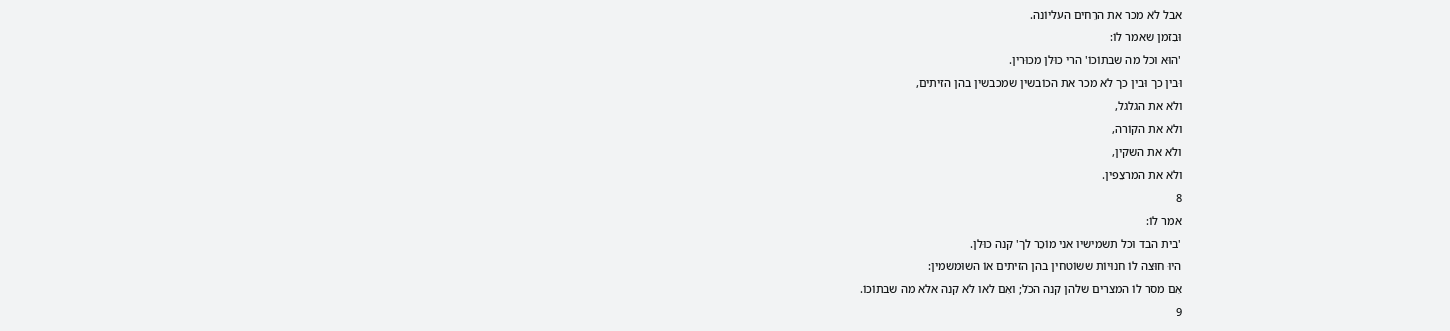אבל לֹא מכר את הרֵחים העליוֹנה.
וּבִזמן שאמר לוֹ:
'הוּא וכל מה שבתוֹכוֹ' הרי כוּלן מכוּרין.
וּבין כך וּבין כך לֹא מכר את הכוֹבשין שמכבשין בהן הזיתים,
ולֹא את הגלגל,
ולֹא את הקוֹרה,
ולֹא את השקין,
ולֹא את המרצֵפין.
8
אמר לוֹ:
'בית הבד וכל תשמישיו אני מוֹכֵר לך' קנה כוּלן.
היוּ חוּצה לוֹ חנוּיוֹת ששוֹטחין בהן הזיתים אוֹ השוּמשמין:
אִם מסר לוֹ המצרים שלהן קנה הכֹל; ואִם לאו לֹא קנה אלא מה שבתוֹכוֹ.
9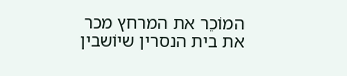המוֹכֵר את המרחץ מכר את בית הנסרין שיוֹשבין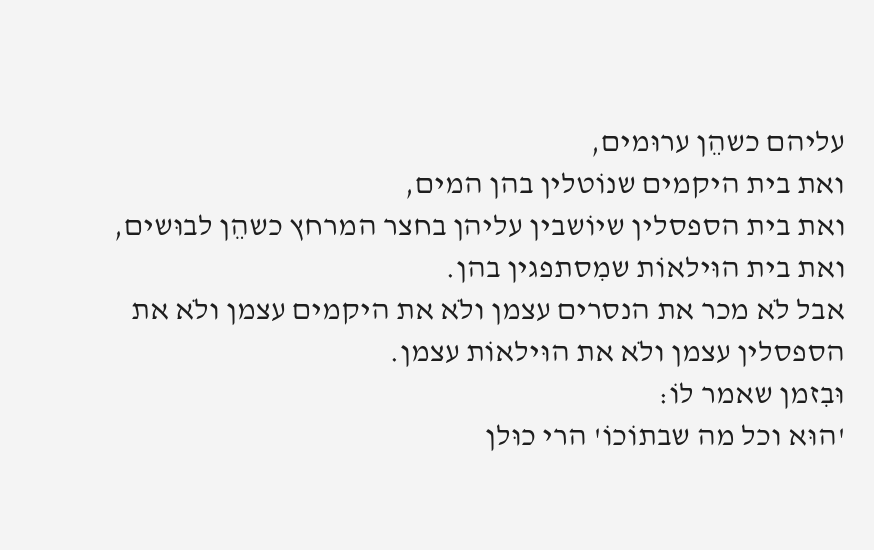עליהם כשהֵן ערוּמים,
ואת בית היקמים שנוֹטלין בהן המים,
ואת בית הספסלין שיוֹשבין עליהן בחצר המרחץ כשהֵן לבוּשים,
ואת בית הוּילאוֹת שמִסתפגין בהן.
אבל לֹא מכר את הנסרים עצמן ולֹא את היקמים עצמן ולֹא את הספסלין עצמן ולֹא את הוּילאוֹת עצמן.
וּבִזמן שאמר לוֹ:
'הוּא וכל מה שבתוֹכוֹ' הרי כוּלן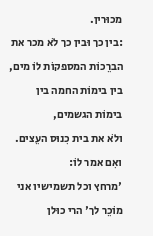מכוּרין.
:בין כך וּבין כך לֹא מכר את הברֵכוֹת המספקוֹת לוֹ מים,
בין בימוֹת החמה בין בימוֹת הגשמים,
ולֹא את בית כִנוּס העֵצים.
ואִם אמר לוֹ:
'מרחץ וכל תשמישיו אני מוֹכֵר לך' הרי כוּלן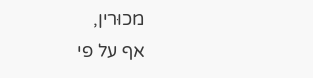מכוּרין,
אף על פי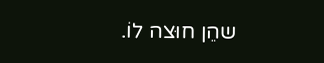שהֵן חוּצה לוֹ.